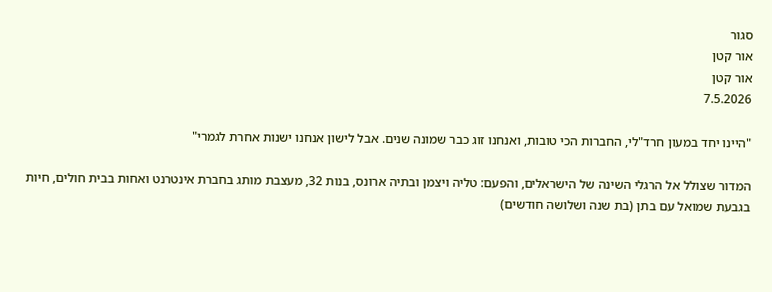סגור
אור קטן
אור קטן
7.5.2026

"היינו יחד במעון חרד"לי, החברות הכי טובות, ואנחנו זוג כבר שמונה שנים. אבל לישון אנחנו ישנות אחרת לגמרי"

המדור שצולל אל הרגלי השינה של הישראלים, והפעם: טליה ויצמן ובתיה ארונס, בנות 32, מעצבת מותג בחברת אינטרנט ואחות בבית חולים, חיות בגבעת שמואל עם בתן (בת שנה ושלושה חודשים)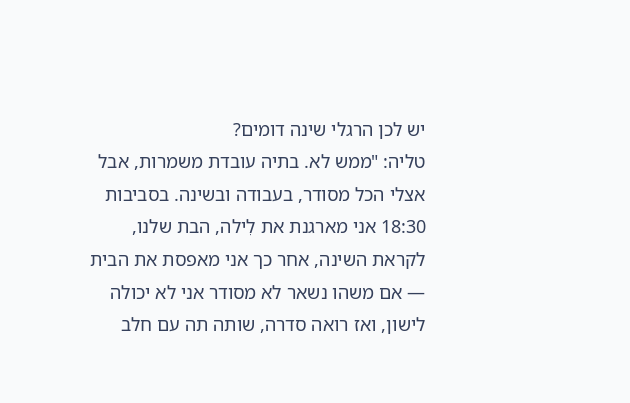יש לכן הרגלי שינה דומים?
טליה: "ממש לא. בתיה עובדת משמרות, אבל אצלי הכל מסודר, בעבודה ובשינה. בסביבות 18:30 אני מארגנת את לִילה, הבת שלנו, לקראת השינה, אחר כך אני מאפסת את הבית — אם משהו נשאר לא מסודר אני לא יכולה לישון, ואז רואה סדרה, שותה תה עם חלב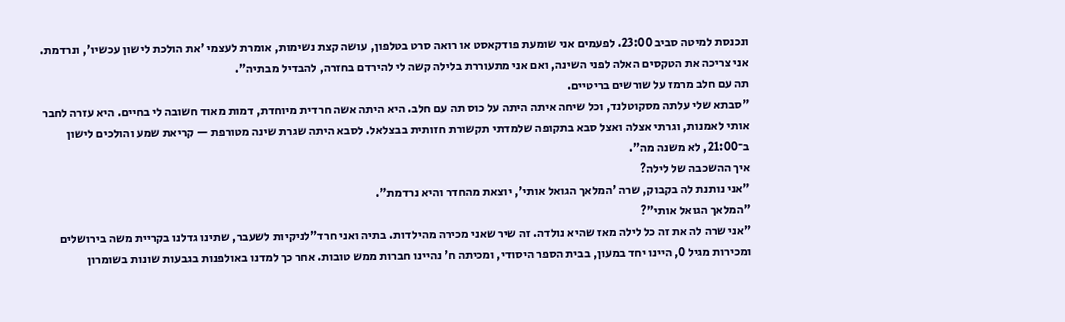ונכנסת למיטה סביב 23:00. לפעמים אני שומעת פודקאסט או רואה סרט בטלפון, עושה קצת נשימות, אומרת לעצמי 'את הולכת לישון עכשיו', ונרדמת. אני צריכה את הטקסים האלה לפני השינה, ואם אני מתעוררת בלילה קשה לי להירדם בחזרה, להבדיל מבתיה".
תה עם חלב מרמז על שורשים בריטיים.
"סבתא שלי עלתה מסקוטלנד, וכל שיחה איתה היתה על כוס תה עם חלב. היא היתה אשה חרדית מיוחדת, דמות מאוד חשובה לי בחיים. היא עזרה לחבר אותי לאמנות, וגרתי אצלה ואצל סבא בתקופה שלמדתי תקשורת חזותית בבצלאל. לסבא היתה שגרת שינה מטורפת — קריאת שמע והולכים לישון ב־21:00, לא משנה מה".
איך ההשכבה של לילה?
"אני נותנת לה בקבוק, שרה 'המלאך הגואל אותי', יוצאת מהחדר והיא נרדמת".
"המלאך הגואל אותי"?
"אני שרה לה את זה כל לילה מאז שהיא נולדה. זה שיר שאני מכירה מהילדות. בתיה ואני חרד"לניקיות לשעבר, שתינו גדלנו בקריית משה בירושלים ומכירות מגיל 0, היינו יחד במעון, בבית הספר היסודי, ומכיתה ח' נהיינו חברות ממש טובות. אחר כך למדנו באולפנות בגבעות שונות בשומרון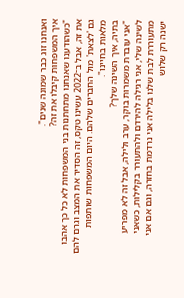ואנחנו זוג כבר שמונה שנים".
איך המשפחות קיבלו את זה?
"כשהודענו שאנחנו מתחתנות בני המשפחות לא כל כך אהבו את זה, אבל ב־2022 עשינו טקס, זה הסדיר את המצב וגרם להם גם 'לצאת' מול החברים שלהם. היום המשפחות שותפות מלאות בחיינו".
בתיה, איך השינה שלך?
"אני עובדת משמרות בוקר, ערב ולילה, אבל זה לא מפריע לשינה שלי, אני רגילה להירדם ולהתעורר בקלילות, כשאני מתעוררת לבת שלנו בלילה אני נרדמת בחזרה, וגם אם אני ישנה רק שלוש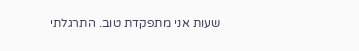שעות אני מתפקדת טוב. התרגלתי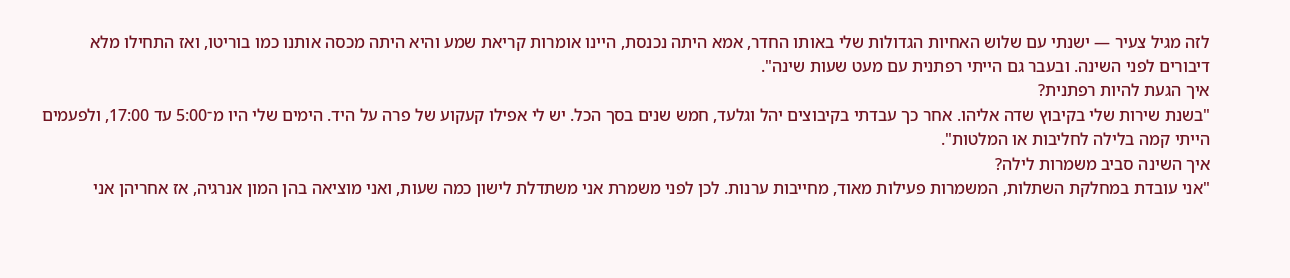לזה מגיל צעיר — ישנתי עם שלוש האחיות הגדולות שלי באותו החדר, אמא היתה נכנסת, היינו אומרות קריאת שמע והיא היתה מכסה אותנו כמו בוריטו, ואז התחילו מלא דיבורים לפני השינה. ובעבר גם הייתי רפתנית עם מעט שעות שינה".
איך הגעת להיות רפתנית?
"בשנת שירות שלי בקיבוץ שדה אליהו. אחר כך עבדתי בקיבוצים יהל וגלעד, חמש שנים בסך הכל. יש לי אפילו קעקוע של פרה על היד. הימים שלי היו מ־5:00 עד 17:00, ולפעמים הייתי קמה בלילה לחליבות או המלטות".
איך השינה סביב משמרות לילה?
"אני עובדת במחלקת השתלות, המשמרות פעילות מאוד, מחייבות ערנות. לכן לפני משמרת אני משתדלת לישון כמה שעות, ואני מוציאה בהן המון אנרגיה, אז אחריהן אני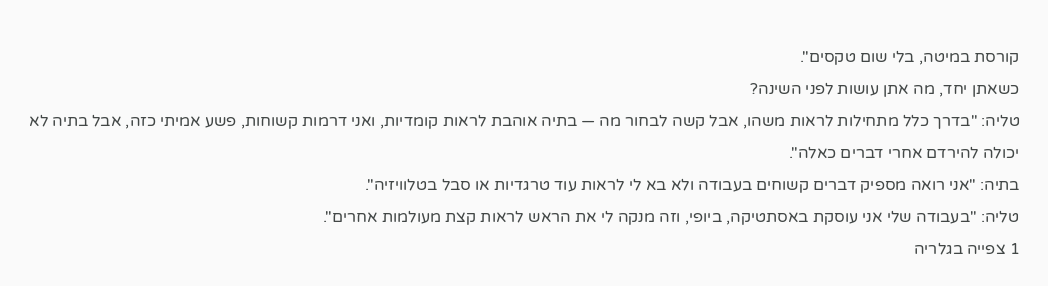קורסת במיטה, בלי שום טקסים".
כשאתן יחד, מה אתן עושות לפני השינה?
טליה: "בדרך כלל מתחילות לראות משהו, אבל קשה לבחור מה — בתיה אוהבת לראות קומדיות, ואני דרמות קשוחות, פשע אמיתי כזה, אבל בתיה לא יכולה להירדם אחרי דברים כאלה".
בתיה: "אני רואה מספיק דברים קשוחים בעבודה ולא בא לי לראות עוד טרגדיות או סבל בטלוויזיה".
טליה: "בעבודה שלי אני עוסקת באסתטיקה, ביופי, וזה מנקה לי את הראש לראות קצת מעולמות אחרים".
1 צפייה בגלריה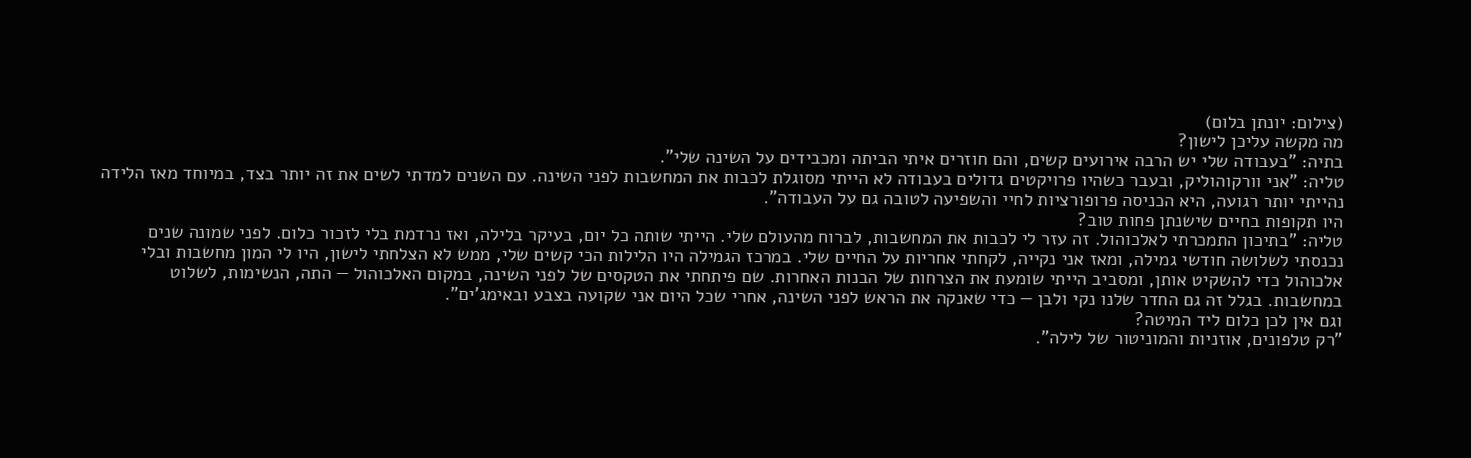(צילום: יונתן בלום)
מה מקשה עליכן לישון?
בתיה: "בעבודה שלי יש הרבה אירועים קשים, והם חוזרים איתי הביתה ומכבידים על השינה שלי".
טליה: "אני וורקוהוליק, ובעבר כשהיו פרויקטים גדולים בעבודה לא הייתי מסוגלת לכבות את המחשבות לפני השינה. עם השנים למדתי לשים את זה יותר בצד, במיוחד מאז הלידה נהייתי יותר רגועה, היא הכניסה פרופורציות לחיי והשפיעה לטובה גם על העבודה".
היו תקופות בחיים שישנתן פחות טוב?
טליה: "בתיכון התמכרתי לאלכוהול. זה עזר לי לכבות את המחשבות, לברוח מהעולם שלי. הייתי שותה כל יום, בעיקר בלילה, ואז נרדמת בלי לזכור כלום. לפני שמונה שנים נכנסתי לשלושה חודשי גמילה, ומאז אני נקייה, לקחתי אחריות על החיים שלי. במרכז הגמילה היו הלילות הכי קשים שלי, ממש לא הצלחתי לישון, היו לי המון מחשבות ובלי אלכוהול כדי להשקיט אותן, ומסביב הייתי שומעת את הצרחות של הבנות האחרות. שם פיתחתי את הטקסים של לפני השינה, במקום האלכוהול — התה, הנשימות, לשלוט במחשבות. בגלל זה גם החדר שלנו נקי ולבן — כדי שאנקה את הראש לפני השינה, אחרי שכל היום אני שקועה בצבע ובאימג'ים".
וגם אין לכן כלום ליד המיטה?
"רק טלפונים, אוזניות והמוניטור של לילה".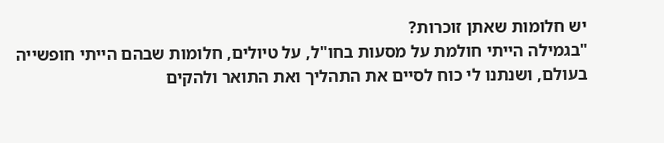יש חלומות שאתן זוכרות?
"בגמילה הייתי חולמת על מסעות בחו"ל, על טיולים, חלומות שבהם הייתי חופשייה בעולם, ושנתנו לי כוח לסיים את התהליך ואת התואר ולהקים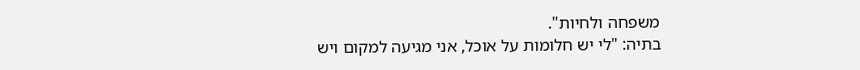משפחה ולחיות".
בתיה: "לי יש חלומות על אוכל, אני מגיעה למקום ויש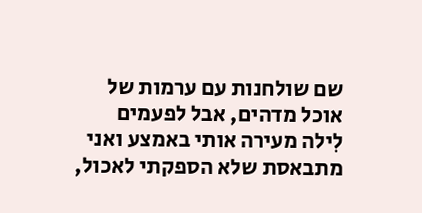שם שולחנות עם ערמות של אוכל מדהים, אבל לפעמים לִילה מעירה אותי באמצע ואני מתבאסת שלא הספקתי לאכול,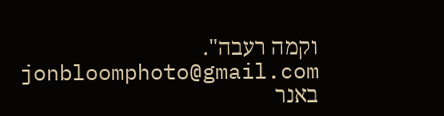וקמה רעבה".
jonbloomphoto@gmail.com
באנר